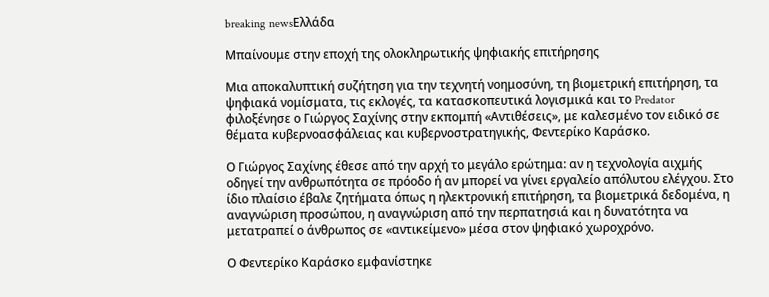breaking newsΕλλάδα

Μπαίνουμε στην εποχή της ολοκληρωτικής ψηφιακής επιτήρησης

Μια αποκαλυπτική συζήτηση για την τεχνητή νοημοσύνη, τη βιομετρική επιτήρηση, τα ψηφιακά νομίσματα, τις εκλογές, τα κατασκοπευτικά λογισμικά και το Predator φιλοξένησε ο Γιώργος Σαχίνης στην εκπομπή «Αντιθέσεις», με καλεσμένο τον ειδικό σε θέματα κυβερνοασφάλειας και κυβερνοστρατηγικής, Φεντερίκο Καράσκο.

Ο Γιώργος Σαχίνης έθεσε από την αρχή το μεγάλο ερώτημα: αν η τεχνολογία αιχμής οδηγεί την ανθρωπότητα σε πρόοδο ή αν μπορεί να γίνει εργαλείο απόλυτου ελέγχου. Στο ίδιο πλαίσιο έβαλε ζητήματα όπως η ηλεκτρονική επιτήρηση, τα βιομετρικά δεδομένα, η αναγνώριση προσώπου, η αναγνώριση από την περπατησιά και η δυνατότητα να μετατραπεί ο άνθρωπος σε «αντικείμενο» μέσα στον ψηφιακό χωροχρόνο.

Ο Φεντερίκο Καράσκο εμφανίστηκε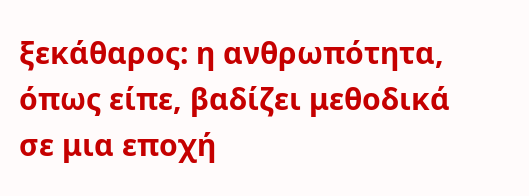ξεκάθαρος: η ανθρωπότητα, όπως είπε, βαδίζει μεθοδικά σε μια εποχή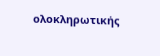ολοκληρωτικής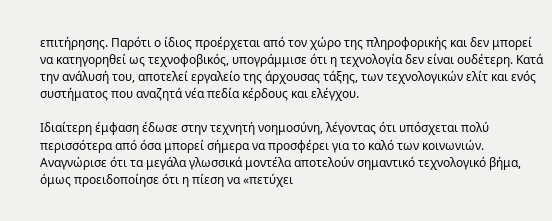επιτήρησης. Παρότι ο ίδιος προέρχεται από τον χώρο της πληροφορικής και δεν μπορεί να κατηγορηθεί ως τεχνοφοβικός, υπογράμμισε ότι η τεχνολογία δεν είναι ουδέτερη. Κατά την ανάλυσή του, αποτελεί εργαλείο της άρχουσας τάξης, των τεχνολογικών ελίτ και ενός συστήματος που αναζητά νέα πεδία κέρδους και ελέγχου.

Ιδιαίτερη έμφαση έδωσε στην τεχνητή νοημοσύνη, λέγοντας ότι υπόσχεται πολύ περισσότερα από όσα μπορεί σήμερα να προσφέρει για το καλό των κοινωνιών. Αναγνώρισε ότι τα μεγάλα γλωσσικά μοντέλα αποτελούν σημαντικό τεχνολογικό βήμα, όμως προειδοποίησε ότι η πίεση να «πετύχει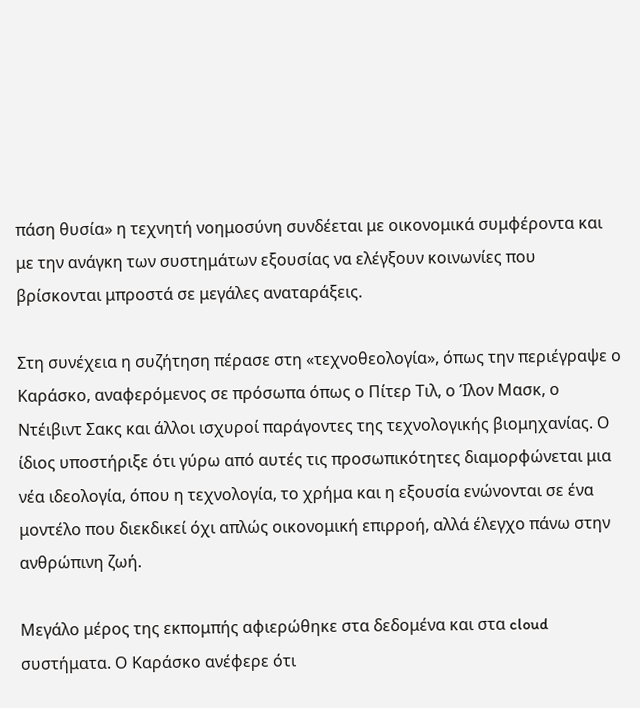πάση θυσία» η τεχνητή νοημοσύνη συνδέεται με οικονομικά συμφέροντα και με την ανάγκη των συστημάτων εξουσίας να ελέγξουν κοινωνίες που βρίσκονται μπροστά σε μεγάλες αναταράξεις.

Στη συνέχεια η συζήτηση πέρασε στη «τεχνοθεολογία», όπως την περιέγραψε ο Καράσκο, αναφερόμενος σε πρόσωπα όπως ο Πίτερ Τιλ, ο Ίλον Μασκ, ο Ντέιβιντ Σακς και άλλοι ισχυροί παράγοντες της τεχνολογικής βιομηχανίας. Ο ίδιος υποστήριξε ότι γύρω από αυτές τις προσωπικότητες διαμορφώνεται μια νέα ιδεολογία, όπου η τεχνολογία, το χρήμα και η εξουσία ενώνονται σε ένα μοντέλο που διεκδικεί όχι απλώς οικονομική επιρροή, αλλά έλεγχο πάνω στην ανθρώπινη ζωή.

Μεγάλο μέρος της εκπομπής αφιερώθηκε στα δεδομένα και στα cloud συστήματα. Ο Καράσκο ανέφερε ότι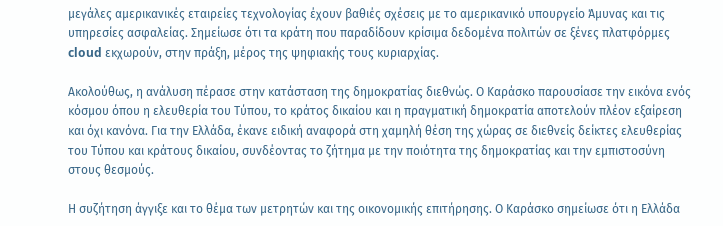μεγάλες αμερικανικές εταιρείες τεχνολογίας έχουν βαθιές σχέσεις με το αμερικανικό υπουργείο Άμυνας και τις υπηρεσίες ασφαλείας. Σημείωσε ότι τα κράτη που παραδίδουν κρίσιμα δεδομένα πολιτών σε ξένες πλατφόρμες cloud εκχωρούν, στην πράξη, μέρος της ψηφιακής τους κυριαρχίας.

Ακολούθως, η ανάλυση πέρασε στην κατάσταση της δημοκρατίας διεθνώς. Ο Καράσκο παρουσίασε την εικόνα ενός κόσμου όπου η ελευθερία του Τύπου, το κράτος δικαίου και η πραγματική δημοκρατία αποτελούν πλέον εξαίρεση και όχι κανόνα. Για την Ελλάδα, έκανε ειδική αναφορά στη χαμηλή θέση της χώρας σε διεθνείς δείκτες ελευθερίας του Τύπου και κράτους δικαίου, συνδέοντας το ζήτημα με την ποιότητα της δημοκρατίας και την εμπιστοσύνη στους θεσμούς.

Η συζήτηση άγγιξε και το θέμα των μετρητών και της οικονομικής επιτήρησης. Ο Καράσκο σημείωσε ότι η Ελλάδα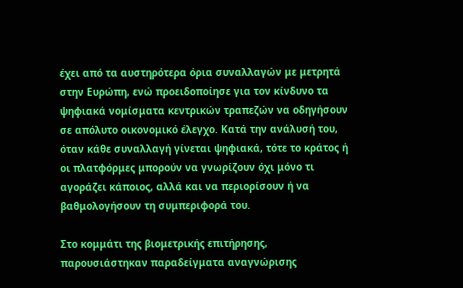έχει από τα αυστηρότερα όρια συναλλαγών με μετρητά στην Ευρώπη, ενώ προειδοποίησε για τον κίνδυνο τα ψηφιακά νομίσματα κεντρικών τραπεζών να οδηγήσουν σε απόλυτο οικονομικό έλεγχο. Κατά την ανάλυσή του, όταν κάθε συναλλαγή γίνεται ψηφιακά, τότε το κράτος ή οι πλατφόρμες μπορούν να γνωρίζουν όχι μόνο τι αγοράζει κάποιος, αλλά και να περιορίσουν ή να βαθμολογήσουν τη συμπεριφορά του.

Στο κομμάτι της βιομετρικής επιτήρησης, παρουσιάστηκαν παραδείγματα αναγνώρισης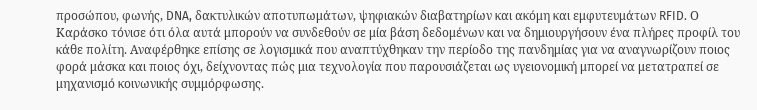προσώπου, φωνής, DNA, δακτυλικών αποτυπωμάτων, ψηφιακών διαβατηρίων και ακόμη και εμφυτευμάτων RFID. Ο Καράσκο τόνισε ότι όλα αυτά μπορούν να συνδεθούν σε μία βάση δεδομένων και να δημιουργήσουν ένα πλήρες προφίλ του κάθε πολίτη. Αναφέρθηκε επίσης σε λογισμικά που αναπτύχθηκαν την περίοδο της πανδημίας για να αναγνωρίζουν ποιος φορά μάσκα και ποιος όχι, δείχνοντας πώς μια τεχνολογία που παρουσιάζεται ως υγειονομική μπορεί να μετατραπεί σε μηχανισμό κοινωνικής συμμόρφωσης.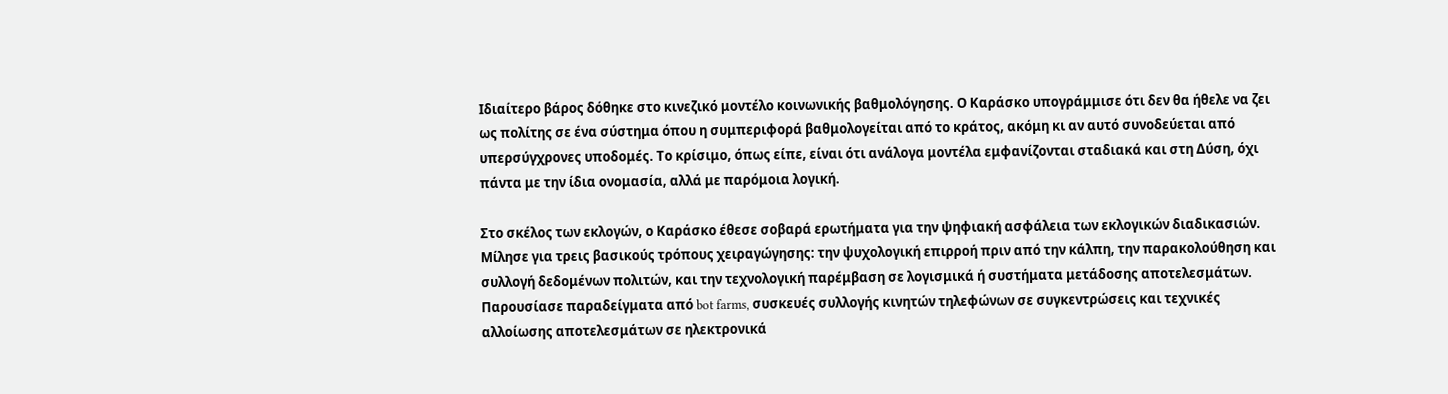Ιδιαίτερο βάρος δόθηκε στο κινεζικό μοντέλο κοινωνικής βαθμολόγησης. Ο Καράσκο υπογράμμισε ότι δεν θα ήθελε να ζει ως πολίτης σε ένα σύστημα όπου η συμπεριφορά βαθμολογείται από το κράτος, ακόμη κι αν αυτό συνοδεύεται από υπερσύγχρονες υποδομές. Το κρίσιμο, όπως είπε, είναι ότι ανάλογα μοντέλα εμφανίζονται σταδιακά και στη Δύση, όχι πάντα με την ίδια ονομασία, αλλά με παρόμοια λογική.

Στο σκέλος των εκλογών, ο Καράσκο έθεσε σοβαρά ερωτήματα για την ψηφιακή ασφάλεια των εκλογικών διαδικασιών. Μίλησε για τρεις βασικούς τρόπους χειραγώγησης: την ψυχολογική επιρροή πριν από την κάλπη, την παρακολούθηση και συλλογή δεδομένων πολιτών, και την τεχνολογική παρέμβαση σε λογισμικά ή συστήματα μετάδοσης αποτελεσμάτων. Παρουσίασε παραδείγματα από bot farms, συσκευές συλλογής κινητών τηλεφώνων σε συγκεντρώσεις και τεχνικές αλλοίωσης αποτελεσμάτων σε ηλεκτρονικά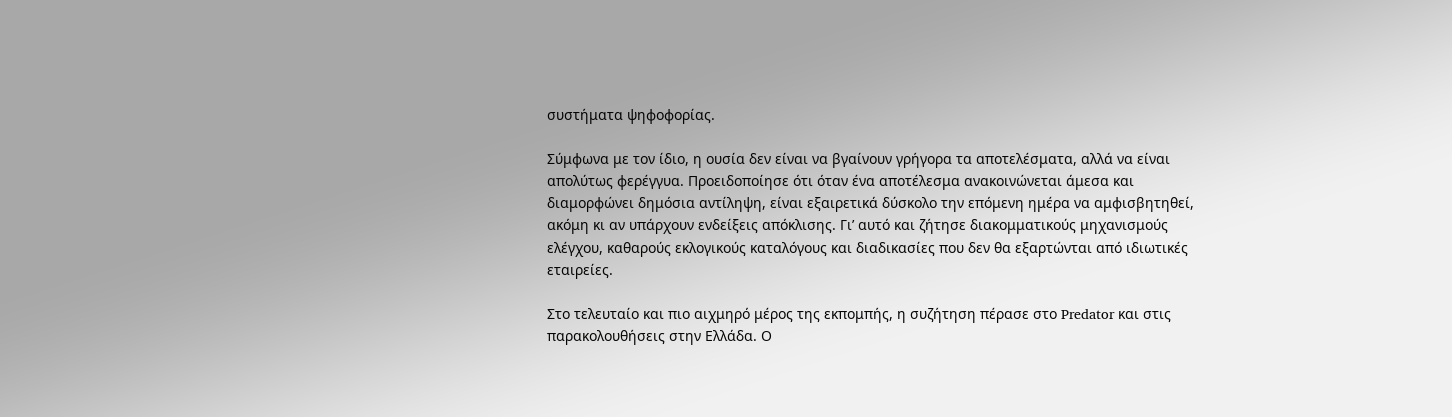συστήματα ψηφοφορίας.

Σύμφωνα με τον ίδιο, η ουσία δεν είναι να βγαίνουν γρήγορα τα αποτελέσματα, αλλά να είναι απολύτως φερέγγυα. Προειδοποίησε ότι όταν ένα αποτέλεσμα ανακοινώνεται άμεσα και διαμορφώνει δημόσια αντίληψη, είναι εξαιρετικά δύσκολο την επόμενη ημέρα να αμφισβητηθεί, ακόμη κι αν υπάρχουν ενδείξεις απόκλισης. Γι’ αυτό και ζήτησε διακομματικούς μηχανισμούς ελέγχου, καθαρούς εκλογικούς καταλόγους και διαδικασίες που δεν θα εξαρτώνται από ιδιωτικές εταιρείες.

Στο τελευταίο και πιο αιχμηρό μέρος της εκπομπής, η συζήτηση πέρασε στο Predator και στις παρακολουθήσεις στην Ελλάδα. Ο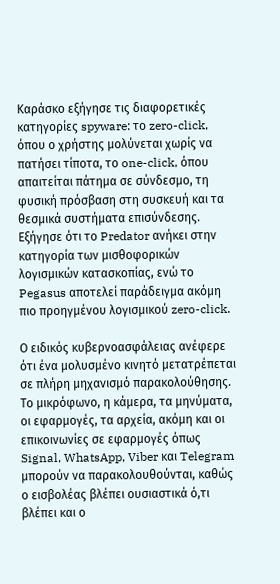Καράσκο εξήγησε τις διαφορετικές κατηγορίες spyware: το zero-click, όπου ο χρήστης μολύνεται χωρίς να πατήσει τίποτα, το one-click, όπου απαιτείται πάτημα σε σύνδεσμο, τη φυσική πρόσβαση στη συσκευή και τα θεσμικά συστήματα επισύνδεσης. Εξήγησε ότι το Predator ανήκει στην κατηγορία των μισθοφορικών λογισμικών κατασκοπίας, ενώ το Pegasus αποτελεί παράδειγμα ακόμη πιο προηγμένου λογισμικού zero-click.

Ο ειδικός κυβερνοασφάλειας ανέφερε ότι ένα μολυσμένο κινητό μετατρέπεται σε πλήρη μηχανισμό παρακολούθησης. Το μικρόφωνο, η κάμερα, τα μηνύματα, οι εφαρμογές, τα αρχεία, ακόμη και οι επικοινωνίες σε εφαρμογές όπως Signal, WhatsApp, Viber και Telegram μπορούν να παρακολουθούνται, καθώς ο εισβολέας βλέπει ουσιαστικά ό,τι βλέπει και ο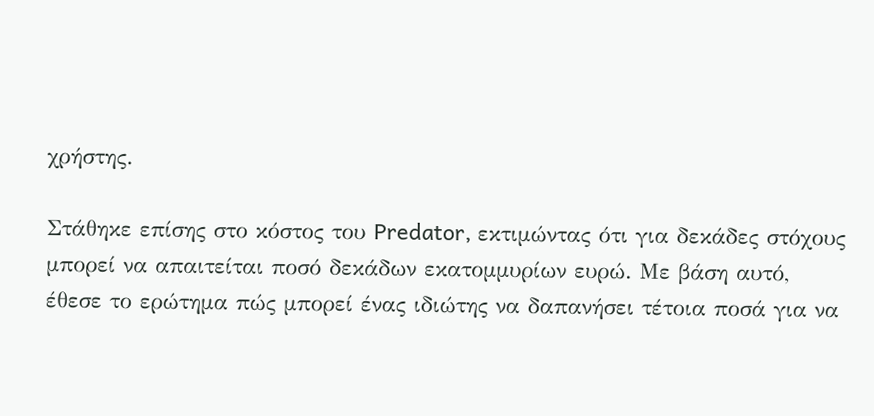χρήστης.

Στάθηκε επίσης στο κόστος του Predator, εκτιμώντας ότι για δεκάδες στόχους μπορεί να απαιτείται ποσό δεκάδων εκατομμυρίων ευρώ. Με βάση αυτό, έθεσε το ερώτημα πώς μπορεί ένας ιδιώτης να δαπανήσει τέτοια ποσά για να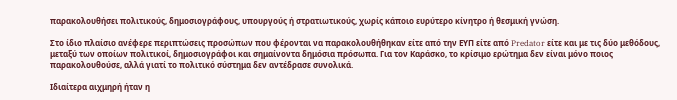παρακολουθήσει πολιτικούς, δημοσιογράφους, υπουργούς ή στρατιωτικούς, χωρίς κάποιο ευρύτερο κίνητρο ή θεσμική γνώση.

Στο ίδιο πλαίσιο ανέφερε περιπτώσεις προσώπων που φέρονται να παρακολουθήθηκαν είτε από την ΕΥΠ είτε από Predator είτε και με τις δύο μεθόδους, μεταξύ των οποίων πολιτικοί, δημοσιογράφοι και σημαίνοντα δημόσια πρόσωπα. Για τον Καράσκο, το κρίσιμο ερώτημα δεν είναι μόνο ποιος παρακολουθούσε, αλλά γιατί το πολιτικό σύστημα δεν αντέδρασε συνολικά.

Ιδιαίτερα αιχμηρή ήταν η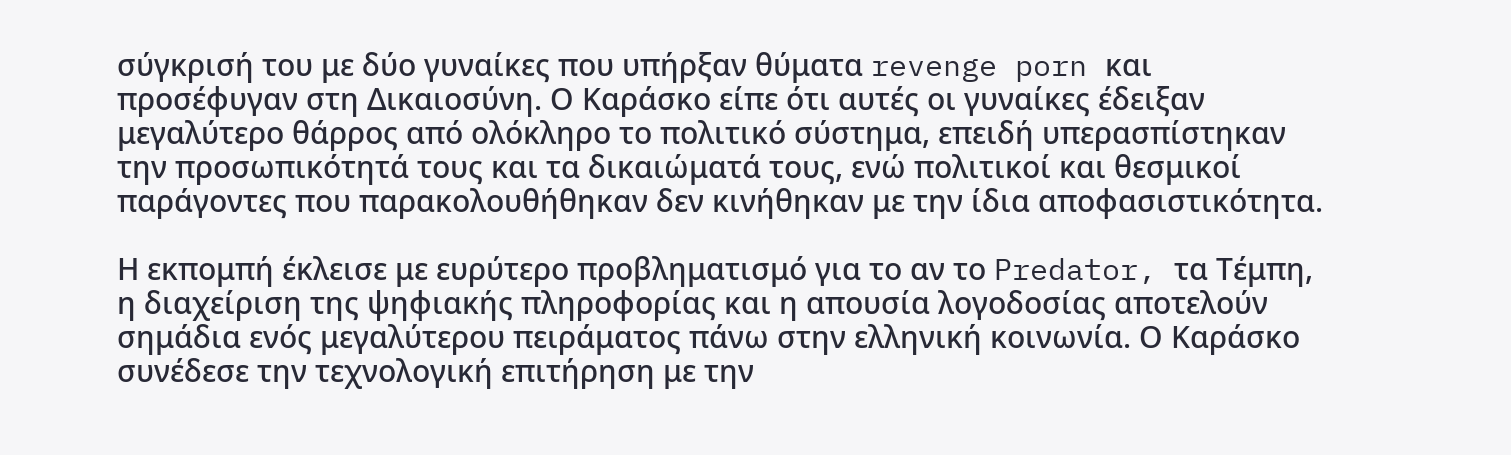σύγκρισή του με δύο γυναίκες που υπήρξαν θύματα revenge porn και προσέφυγαν στη Δικαιοσύνη. Ο Καράσκο είπε ότι αυτές οι γυναίκες έδειξαν μεγαλύτερο θάρρος από ολόκληρο το πολιτικό σύστημα, επειδή υπερασπίστηκαν την προσωπικότητά τους και τα δικαιώματά τους, ενώ πολιτικοί και θεσμικοί παράγοντες που παρακολουθήθηκαν δεν κινήθηκαν με την ίδια αποφασιστικότητα.

Η εκπομπή έκλεισε με ευρύτερο προβληματισμό για το αν το Predator, τα Τέμπη, η διαχείριση της ψηφιακής πληροφορίας και η απουσία λογοδοσίας αποτελούν σημάδια ενός μεγαλύτερου πειράματος πάνω στην ελληνική κοινωνία. Ο Καράσκο συνέδεσε την τεχνολογική επιτήρηση με την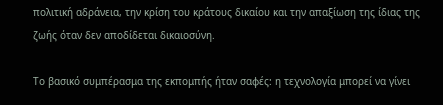πολιτική αδράνεια, την κρίση του κράτους δικαίου και την απαξίωση της ίδιας της ζωής όταν δεν αποδίδεται δικαιοσύνη.

Το βασικό συμπέρασμα της εκπομπής ήταν σαφές: η τεχνολογία μπορεί να γίνει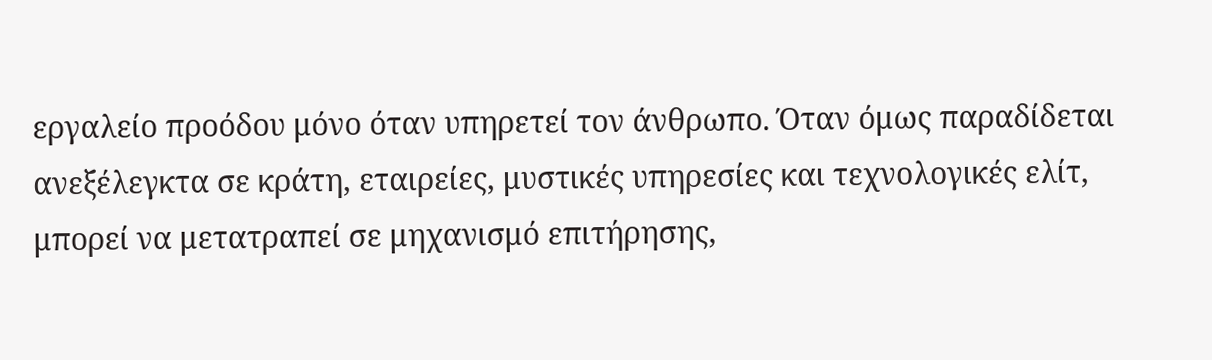εργαλείο προόδου μόνο όταν υπηρετεί τον άνθρωπο. Όταν όμως παραδίδεται ανεξέλεγκτα σε κράτη, εταιρείες, μυστικές υπηρεσίες και τεχνολογικές ελίτ, μπορεί να μετατραπεί σε μηχανισμό επιτήρησης,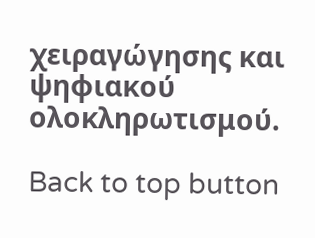χειραγώγησης και ψηφιακού ολοκληρωτισμού.

Back to top button